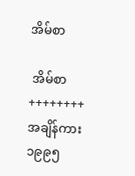အိမ်စာ

 အိမ်စာ ++++++++ အချိန်ကား ၁၉၉၅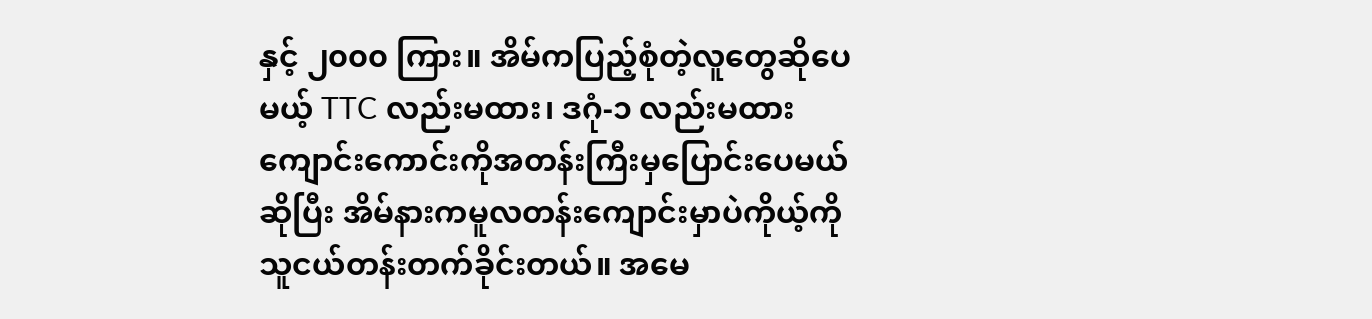နှင့် ၂၀၀၀ ကြား။ အိမ်ကပြည့်စုံတဲ့လူတွေဆိုပေမယ့် TTC လည်းမထား၊ ဒဂုံ-၁ လည်းမထား ကျောင်းကောင်းကိုအတန်းကြီးမှပြောင်းပေမယ်ဆိုပြီး အိမ်နားကမူလတန်းကျောင်းမှာပဲကိုယ့်ကို သူငယ်တန်းတက်ခိုင်းတယ်။ အမေ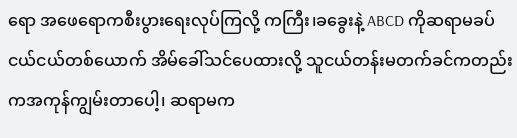ရော အဖေရောကစီးပွားရေးလုပ်ကြလို့ ကကြီး၊ခခွေးနဲ့ ABCD ကိုဆရာမခပ်ငယ်ငယ်တစ်ယောက် အိမ်ခေါ်သင်ပေထားလို့ သူငယ်တန်းမတက်ခင်ကတည်းကအကုန်ကျွမ်းတာပေါ့၊ ဆရာမက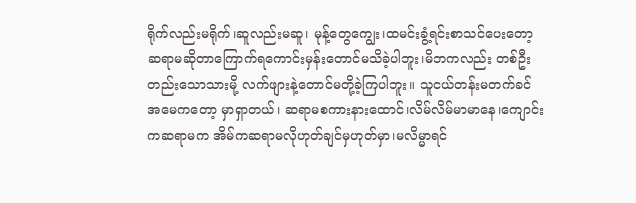ရိုက်လည်းမရိုက်၊ဆူလည်းမဆူ၊ မုန့်တွေကျွေး၊ထမင်းခွံ့ရင်းစာသင်ပေးတော့ ဆရာမဆိုတာကြောက်ရကောင်းမှန်းတောင်မသိခဲ့ပါဘူး၊မိဘကလည်း တစ်ဦးတည်းသောသားမို့ လက်ဖျားနဲ့တောင်မတို့ခဲ့ကြပါဘူး။ သူငယ်တန်းမတက်ခင် အမေကတော့ မှာရှာတယ်၊ ဆရာမစကားနားထောင်၊လိမ်လိမ်မာမာနေ၊ကျောင်းကဆရာမက အိမ်ကဆရာမလိုဟုတ်ချင်မှဟုတ်မှာ၊မလိမ္မာရင်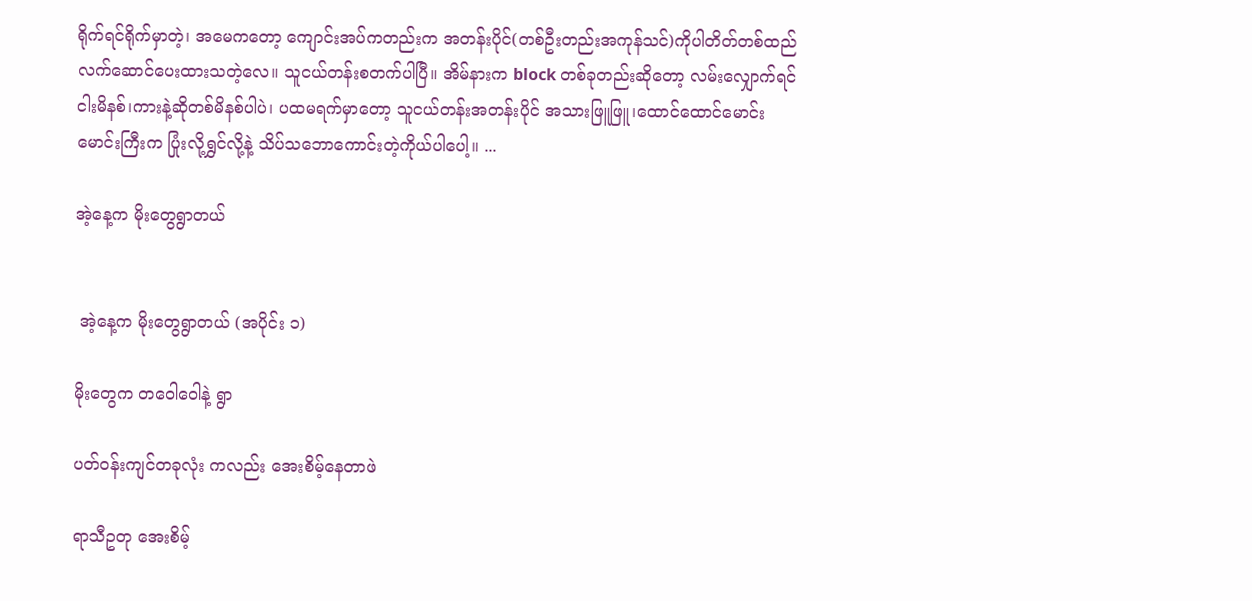ရိုက်ရင်ရိုက်မှာတဲ့၊ အမေကတော့ ကျောင်းအပ်ကတည်းက အတန်းပိုင်(တစ်ဦးတည်းအကုန်သင်)ကိုပါတိတ်တစ်ထည်လက်ဆောင်ပေးထားသတဲ့လေ။ သူငယ်တန်းစတက်ပါပြီ။ အိမ်နားက block တစ်ခုတည်းဆိုတော့ လမ်းလျှောက်ရင်ငါးမိနစ်၊ကားနဲ့ဆိုတစ်မိနစ်ပါပဲ၊ ပထမရက်မှာတော့ သူငယ်တန်းအတန်းပိုင် အသားဖြူဖြူ၊ထောင်ထောင်မောင်းမောင်းကြီးက ပြုံးလို့ရွှင်လို့နဲ့ သိပ်သဘောကောင်းတဲ့ကိုယ်ပါပေါ့။ ...

အဲ့နေ့က မိုးတွေရွာတယ်


 အဲ့နေ့က မိုးတွေရွာတယ် (အပိုင်း ၁)

မိုးတွေက တဝေါဝေါနဲ့ ရွာ

ပတ်ဝန်းကျင်တခုလုံး ကလည်း အေးစိမ့်နေတာဖဲ

ရာသီဥတု အေးစိမ့်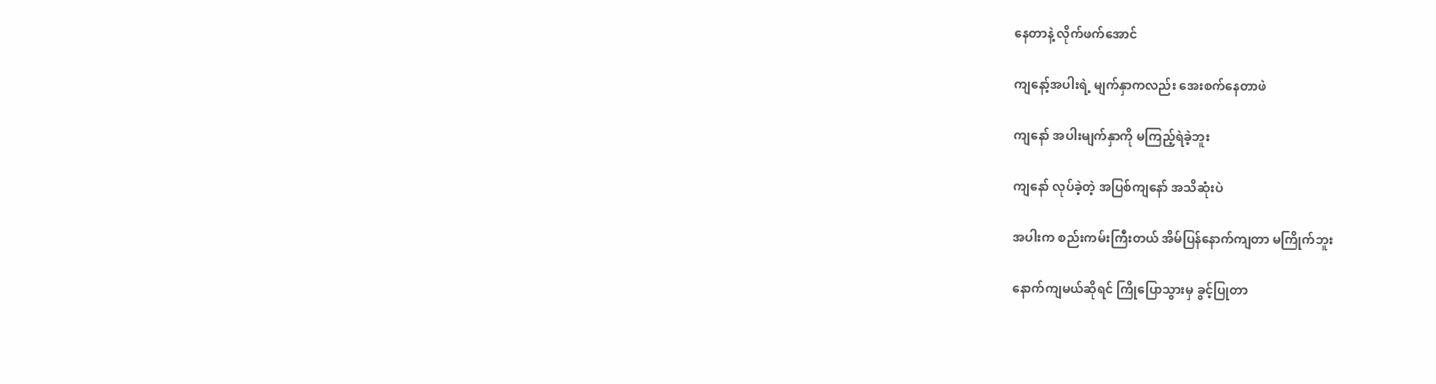နေတာနဲ့ လိုက်ဖက်အောင်

ကျနော့်အပါးရဲ့ မျက်နှာကလည်း အေးစက်နေတာဖဲ

ကျနော် အပါးမျက်နှာကို မကြည့်ရဲခဲ့ဘူး

ကျနော် လုပ်ခဲ့တဲ့ အပြစ်ကျနော် အသိဆုံးပဲ

အပါးက စည်းကမ်းကြီးတယ် အိမ်ပြန်နောက်ကျတာ မကြိုက်ဘူး

နောက်ကျမယ်ဆိုရင် ကြိုပြောသွားမှ ခွင့်ပြုတာ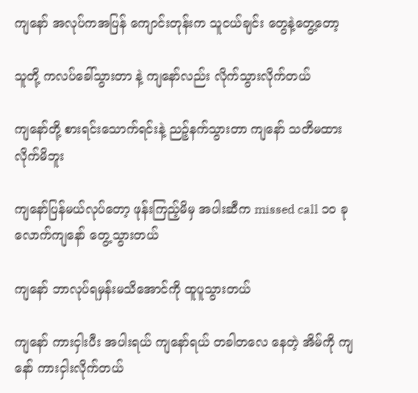ကျနော် အလုပ်ကအပြန် ကျောင်းတုန်းက သူငယ်ချင်း တွေနဲ့တွေ့တော့

သူတို့ ကလပ်ခေါ်သွားတာ နဲ့ ကျနော်လည်း လိုက်သွားလိုက်တယ်

ကျနော်တို့ စားရင်းသောက်ရင်းနဲ့ ညဉ့်နက်သွားတာ ကျနော် သတိမထားလိုက်မိဘူး

ကျနော်ပြန်မယ်လုပ်တော့ ဖုန်းကြည့်မိမှ အပါးဆီက missed call ၁၀ ခုလောက်ကျနော် တွေ့သွားတယ်

ကျနော် ဘာလုပ်ရမှန်းမသိအောင်ကို ထူပူသွားတယ်

ကျနော် ကားငှါးပီး အပါးရယ် ကျနော်ရယ် တခါတလေ နေတဲ့ အိမ်ကို ကျနော် ကားငှါးလိုက်တယ်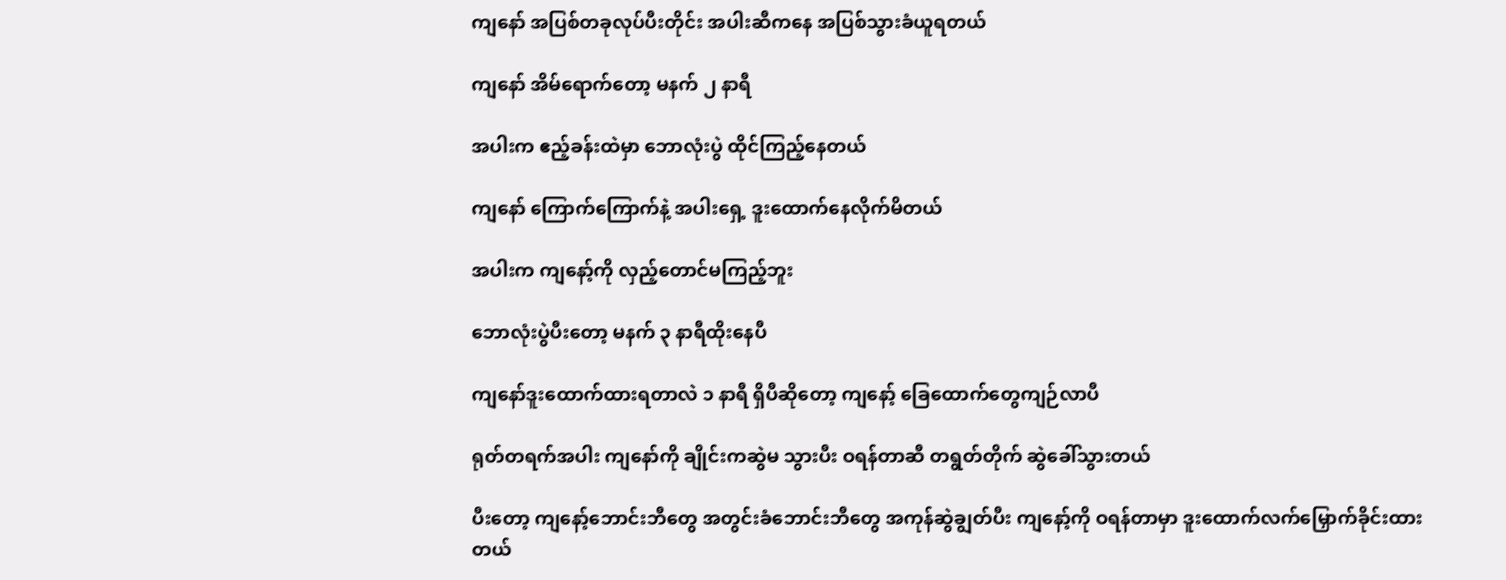ကျနော် အပြစ်တခုလုပ်ပီးတိုင်း အပါးဆီကနေ အပြစ်သွားခံယူရတယ်

ကျနော် အိမ်ရောက်တော့ မနက် ၂ နာရီ

အပါးက ဧည့်ခန်းထဲမှာ ဘောလုံးပွဲ ထိုင်ကြည့်နေတယ်

ကျနော် ကြောက်ကြောက်နဲ့ အပါးရှေ့ ဒူးထောက်နေလိုက်မိတယ်

အပါးက ကျနော့်ကို လှည့်တောင်မကြည့်ဘူး

ဘောလုံးပွဲပီးတော့ မနက် ၃ နာရီထိုးနေပီ

ကျနော်ဒူးထောက်ထားရတာလဲ ၁ နာရီ ရှိပီဆိုတော့ ကျနော့် ခြေထောက်တွေကျဉ်လာပီ

ရုတ်တရက်အပါး ကျနော်ကို ချိုင်းကဆွဲမ သွားပီး ဝရန်တာဆီ တရွတ်တိုက် ဆွဲခေါ်သွားတယ်

ပီးတော့ ကျနော့်ဘောင်းဘီတွေ အတွင်းခံဘောင်းဘီတွေ အကုန်ဆွဲချွတ်ပီး ကျနော့်ကို ဝရန်တာမှာ ဒူးထောက်လက်မြှောက်ခိုင်းထားတယ်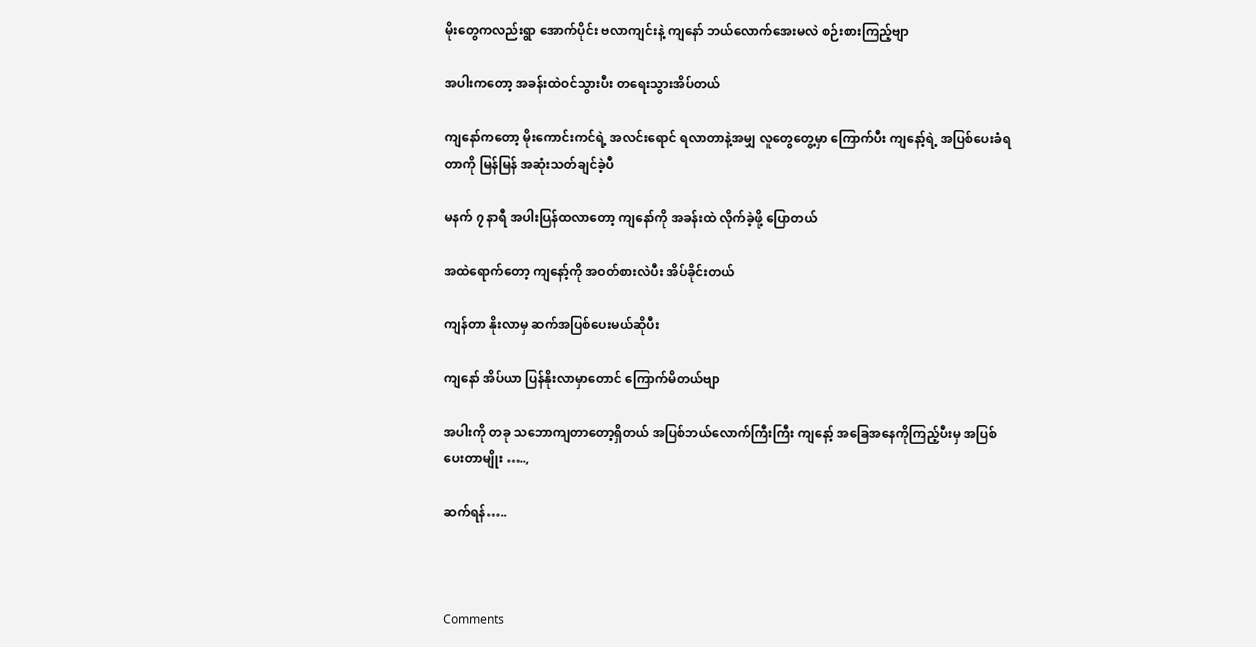မိုးတွေကလည်းရွာ အောက်ပိုင်း ဗလာကျင်းနဲ့ ကျနော် ဘယ်လောက်အေးမလဲ စဉ်းစားကြည့်ဗျာ

အပါးကတော့ အခန်းထဲဝင်သွားပီး တရေးသွားအိပ်တယ်

ကျနော်ကတော့ မိုးကောင်းကင်ရဲ့ အလင်းရောင် ရလာတာနဲ့အမျှ လူတွေတွေ့မှာ ကြောက်ပီး ကျနော့်ရဲ့ အပြစ်ပေးခံရတာကို မြန်မြန် အဆုံးသတ်ချင်ခဲ့ပီ

မနက် ၇ နာရီ အပါးပြန်ထလာတော့ ကျနော်ကို အခန်းထဲ လိုက်ခဲ့ဖို့ ပြောတယ်

အထဲရောက်တော့ ကျနော့်ကို အဝတ်စားလဲပီး အိပ်ခိုင်းတယ်

ကျန်တာ နိုးလာမှ ဆက်အပြစ်ပေးမယ်ဆိုပီး

ကျနော် အိပ်ယာ ပြန်နိုးလာမှာတောင် ကြောက်မိတယ်ဗျာ

အပါးကို တခု သဘောကျတာတော့ရှိတယ် အပြစ်ဘယ်လောက်ကြီးကြီး ကျနော့် အခြေအနေကိုကြည့်ပီးမှ အပြစ်ပေးတာမျိုး …..,

ဆက်ရန်…..



Comments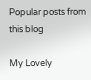Popular posts from this blog

My Lovely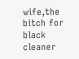wife,the bitch for black cleaner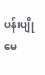ပန်းပျိုမေ